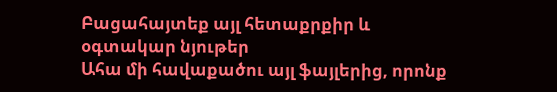Բացահայտեք այլ հետաքրքիր և օգտակար նյութեր
Ահա մի հավաքածու այլ ֆայլերից, որոնք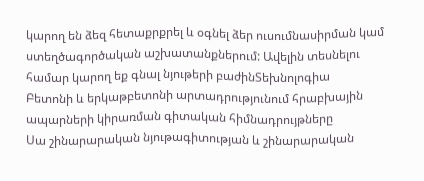կարող են ձեզ հետաքրքրել և օգնել ձեր ուսումնասիրման կամ ստեղծագործական աշխատանքներում: Ավելին տեսնելու համար կարող եք գնալ նյութերի բաժինՏեխնոլոգիա
Բետոնի և երկաթբետոնի արտադրությունում հրաբխային ապարների կիրառման գիտական հիմնադրույթները
Սա շինարարական նյութագիտության և շինարարական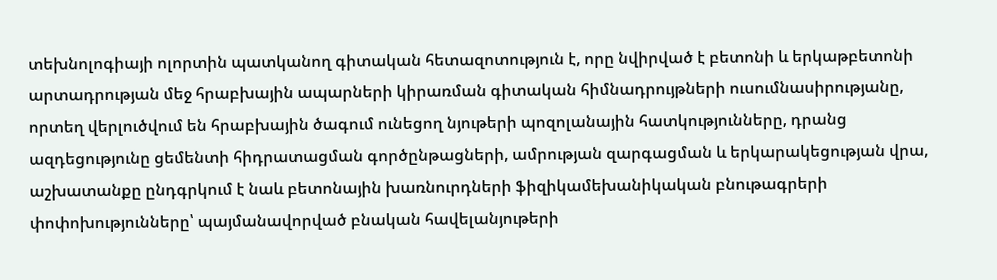տեխնոլոգիայի ոլորտին պատկանող գիտական հետազոտություն է, որը նվիրված է բետոնի և երկաթբետոնի արտադրության մեջ հրաբխային ապարների կիրառման գիտական հիմնադրույթների ուսումնասիրությանը, որտեղ վերլուծվում են հրաբխային ծագում ունեցող նյութերի պոզոլանային հատկությունները, դրանց ազդեցությունը ցեմենտի հիդրատացման գործընթացների, ամրության զարգացման և երկարակեցության վրա, աշխատանքը ընդգրկում է նաև բետոնային խառնուրդների ֆիզիկամեխանիկական բնութագրերի փոփոխությունները՝ պայմանավորված բնական հավելանյութերի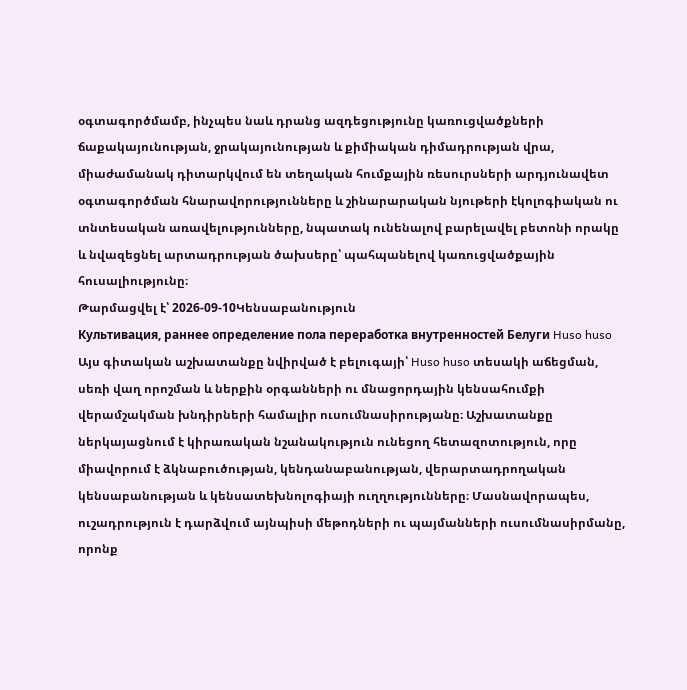օգտագործմամբ, ինչպես նաև դրանց ազդեցությունը կառուցվածքների ճաքակայունության, ջրակայունության և քիմիական դիմադրության վրա, միաժամանակ դիտարկվում են տեղական հումքային ռեսուրսների արդյունավետ օգտագործման հնարավորությունները և շինարարական նյութերի էկոլոգիական ու տնտեսական առավելությունները, նպատակ ունենալով բարելավել բետոնի որակը և նվազեցնել արտադրության ծախսերը՝ պահպանելով կառուցվածքային հուսալիությունը։
Թարմացվել է՝ 2026-09-10Կենսաբանություն
Культивация, раннее определение пола переработка внутренностей Белуги Huso huso
Այս գիտական աշխատանքը նվիրված է բելուգայի՝ Huso huso տեսակի աճեցման, սեռի վաղ որոշման և ներքին օրգանների ու մնացորդային կենսահումքի վերամշակման խնդիրների համալիր ուսումնասիրությանը։ Աշխատանքը ներկայացնում է կիրառական նշանակություն ունեցող հետազոտություն, որը միավորում է ձկնաբուծության, կենդանաբանության, վերարտադրողական կենսաբանության և կենսատեխնոլոգիայի ուղղությունները։ Մասնավորապես, ուշադրություն է դարձվում այնպիսի մեթոդների ու պայմանների ուսումնասիրմանը, որոնք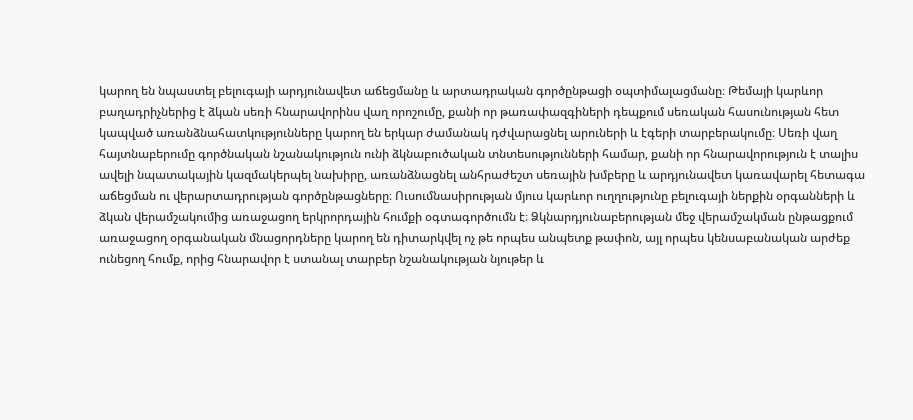կարող են նպաստել բելուգայի արդյունավետ աճեցմանը և արտադրական գործընթացի օպտիմալացմանը։ Թեմայի կարևոր բաղադրիչներից է ձկան սեռի հնարավորինս վաղ որոշումը, քանի որ թառափազգիների դեպքում սեռական հասունության հետ կապված առանձնահատկությունները կարող են երկար ժամանակ դժվարացնել արուների և էգերի տարբերակումը։ Սեռի վաղ հայտնաբերումը գործնական նշանակություն ունի ձկնաբուծական տնտեսությունների համար, քանի որ հնարավորություն է տալիս ավելի նպատակային կազմակերպել նախիրը, առանձնացնել անհրաժեշտ սեռային խմբերը և արդյունավետ կառավարել հետագա աճեցման ու վերարտադրության գործընթացները։ Ուսումնասիրության մյուս կարևոր ուղղությունը բելուգայի ներքին օրգանների և ձկան վերամշակումից առաջացող երկրորդային հումքի օգտագործումն է։ Ձկնարդյունաբերության մեջ վերամշակման ընթացքում առաջացող օրգանական մնացորդները կարող են դիտարկվել ոչ թե որպես անպետք թափոն, այլ որպես կենսաբանական արժեք ունեցող հումք, որից հնարավոր է ստանալ տարբեր նշանակության նյութեր և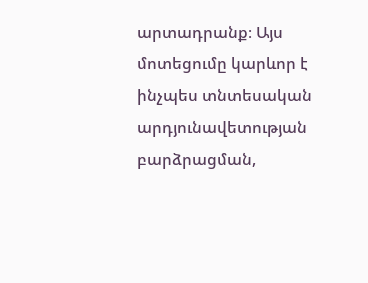արտադրանք։ Այս մոտեցումը կարևոր է ինչպես տնտեսական արդյունավետության բարձրացման,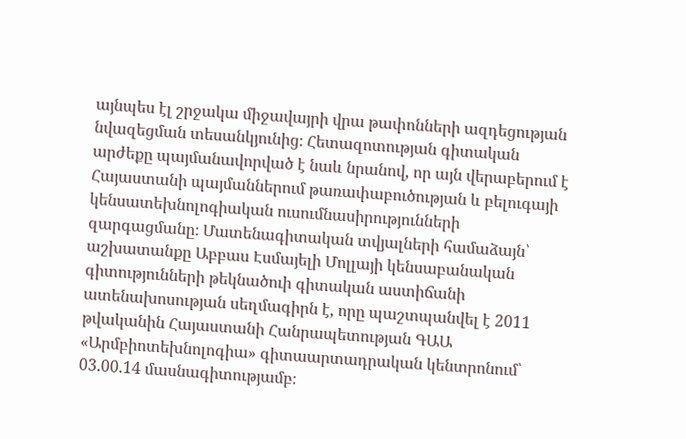այնպես էլ շրջակա միջավայրի վրա թափոնների ազդեցության նվազեցման տեսանկյունից։ Հետազոտության գիտական արժեքը պայմանավորված է նաև նրանով, որ այն վերաբերում է Հայաստանի պայմաններում թառափաբուծության և բելուգայի կենսատեխնոլոգիական ուսումնասիրությունների զարգացմանը։ Մատենագիտական տվյալների համաձայն՝ աշխատանքը Աբբաս Էսմայելի Մոլլայի կենսաբանական գիտությունների թեկնածուի գիտական աստիճանի ատենախոսության սեղմագիրն է, որը պաշտպանվել է 2011 թվականին Հայաստանի Հանրապետության ԳԱԱ «Արմբիոտեխնոլոգիա» գիտաարտադրական կենտրոնում՝ 03.00.14 մասնագիտությամբ։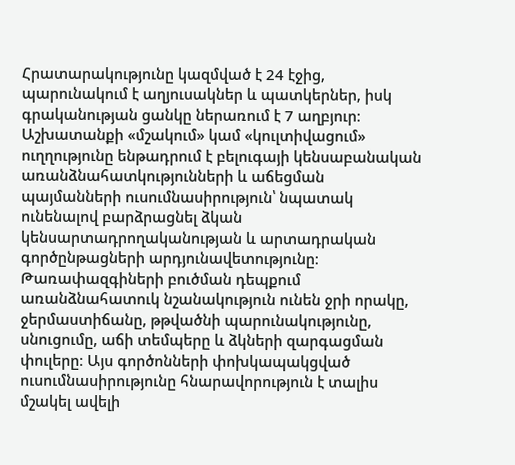Հրատարակությունը կազմված է 24 էջից, պարունակում է աղյուսակներ և պատկերներ, իսկ գրականության ցանկը ներառում է 7 աղբյուր։ Աշխատանքի «մշակում» կամ «կուլտիվացում» ուղղությունը ենթադրում է բելուգայի կենսաբանական առանձնահատկությունների և աճեցման պայմանների ուսումնասիրություն՝ նպատակ ունենալով բարձրացնել ձկան կենսարտադրողականության և արտադրական գործընթացների արդյունավետությունը։ Թառափազգիների բուծման դեպքում առանձնահատուկ նշանակություն ունեն ջրի որակը, ջերմաստիճանը, թթվածնի պարունակությունը, սնուցումը, աճի տեմպերը և ձկների զարգացման փուլերը։ Այս գործոնների փոխկապակցված ուսումնասիրությունը հնարավորություն է տալիս մշակել ավելի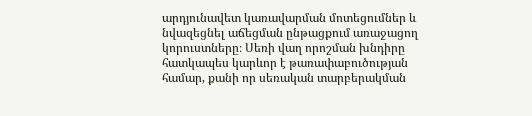արդյունավետ կառավարման մոտեցումներ և նվազեցնել աճեցման ընթացքում առաջացող կորուստները։ Սեռի վաղ որոշման խնդիրը հատկապես կարևոր է թառափաբուծության համար, քանի որ սեռական տարբերակման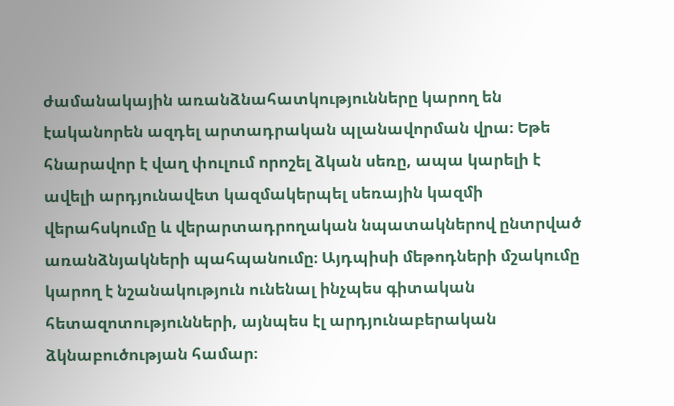ժամանակային առանձնահատկությունները կարող են էականորեն ազդել արտադրական պլանավորման վրա։ Եթե հնարավոր է վաղ փուլում որոշել ձկան սեռը, ապա կարելի է ավելի արդյունավետ կազմակերպել սեռային կազմի վերահսկումը և վերարտադրողական նպատակներով ընտրված առանձնյակների պահպանումը։ Այդպիսի մեթոդների մշակումը կարող է նշանակություն ունենալ ինչպես գիտական հետազոտությունների, այնպես էլ արդյունաբերական ձկնաբուծության համար։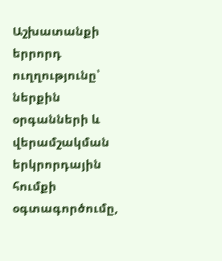Աշխատանքի երրորդ ուղղությունը՝ ներքին օրգանների և վերամշակման երկրորդային հումքի օգտագործումը,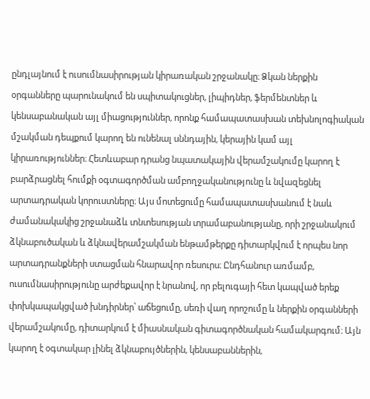ընդլայնում է ուսումնասիրության կիրառական շրջանակը։ Ձկան ներքին օրգանները պարունակում են սպիտակուցներ, լիպիդներ, ֆերմենտներ և կենսաբանական այլ միացություններ, որոնք համապատասխան տեխնոլոգիական մշակման դեպքում կարող են ունենալ սննդային, կերային կամ այլ կիրառություններ։ Հետևաբար դրանց նպատակային վերամշակումը կարող է բարձրացնել հումքի օգտագործման ամբողջականությունը և նվազեցնել արտադրական կորուստները։ Այս մոտեցումը համապատասխանում է նաև ժամանակակից շրջանաձև տնտեսության տրամաբանությանը, որի շրջանակում ձկնաբուծական և ձկնավերամշակման ենթամթերքը դիտարկվում է որպես նոր արտադրանքների ստացման հնարավոր ռեսուրս։ Ընդհանուր առմամբ, ուսումնասիրությունը արժեքավոր է նրանով, որ բելուգայի հետ կապված երեք փոխկապակցված խնդիրներ՝ աճեցումը, սեռի վաղ որոշումը և ներքին օրգանների վերամշակումը, դիտարկում է միասնական գիտագործնական համակարգում։ Այն կարող է օգտակար լինել ձկնաբույծներին, կենսաբաններին,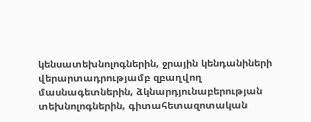կենսատեխնոլոգներին, ջրային կենդանիների վերարտադրությամբ զբաղվող մասնագետներին, ձկնարդյունաբերության տեխնոլոգներին, գիտահետազոտական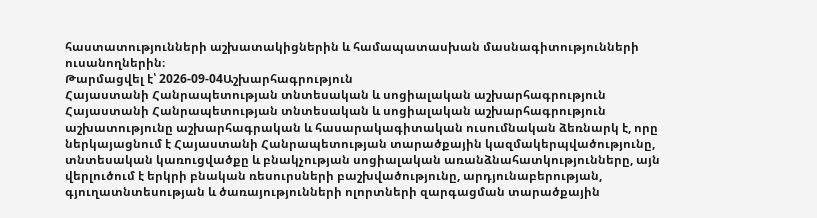հաստատությունների աշխատակիցներին և համապատասխան մասնագիտությունների ուսանողներին։
Թարմացվել է՝ 2026-09-04Աշխարհագրություն
Հայաստանի Հանրապետության տնտեսական և սոցիալական աշխարհագրություն
Հայաստանի Հանրապետության տնտեսական և սոցիալական աշխարհագրություն աշխատությունը աշխարհագրական և հասարակագիտական ուսումնական ձեռնարկ է, որը ներկայացնում է Հայաստանի Հանրապետության տարածքային կազմակերպվածությունը, տնտեսական կառուցվածքը և բնակչության սոցիալական առանձնահատկությունները, այն վերլուծում է երկրի բնական ռեսուրսների բաշխվածությունը, արդյունաբերության, գյուղատնտեսության և ծառայությունների ոլորտների զարգացման տարածքային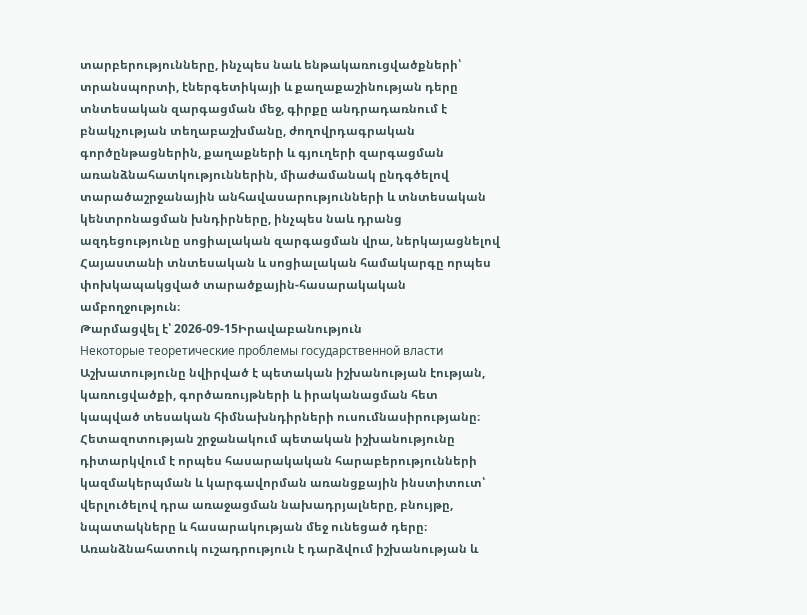տարբերությունները, ինչպես նաև ենթակառուցվածքների՝ տրանսպորտի, էներգետիկայի և քաղաքաշինության դերը տնտեսական զարգացման մեջ, գիրքը անդրադառնում է բնակչության տեղաբաշխմանը, ժողովրդագրական գործընթացներին, քաղաքների և գյուղերի զարգացման առանձնահատկություններին, միաժամանակ ընդգծելով տարածաշրջանային անհավասարությունների և տնտեսական կենտրոնացման խնդիրները, ինչպես նաև դրանց ազդեցությունը սոցիալական զարգացման վրա, ներկայացնելով Հայաստանի տնտեսական և սոցիալական համակարգը որպես փոխկապակցված տարածքային-հասարակական ամբողջություն։
Թարմացվել է՝ 2026-09-15Իրավաբանություն
Некоторые теоретические проблемы государственной власти
Աշխատությունը նվիրված է պետական իշխանության էության, կառուցվածքի, գործառույթների և իրականացման հետ կապված տեսական հիմնախնդիրների ուսումնասիրությանը։ Հետազոտության շրջանակում պետական իշխանությունը դիտարկվում է որպես հասարակական հարաբերությունների կազմակերպման և կարգավորման առանցքային ինստիտուտ՝ վերլուծելով դրա առաջացման նախադրյալները, բնույթը, նպատակները և հասարակության մեջ ունեցած դերը։ Առանձնահատուկ ուշադրություն է դարձվում իշխանության և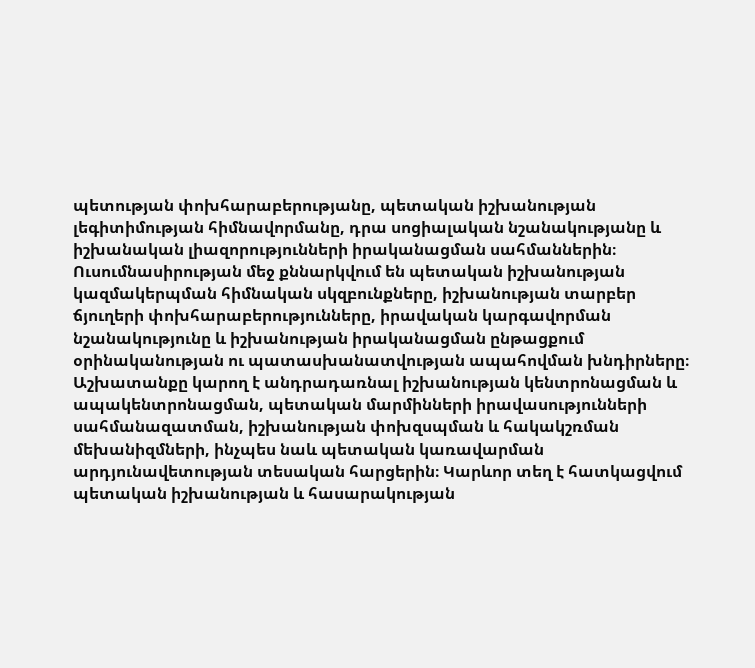պետության փոխհարաբերությանը, պետական իշխանության լեգիտիմության հիմնավորմանը, դրա սոցիալական նշանակությանը և իշխանական լիազորությունների իրականացման սահմաններին։ Ուսումնասիրության մեջ քննարկվում են պետական իշխանության կազմակերպման հիմնական սկզբունքները, իշխանության տարբեր ճյուղերի փոխհարաբերությունները, իրավական կարգավորման նշանակությունը և իշխանության իրականացման ընթացքում օրինականության ու պատասխանատվության ապահովման խնդիրները։ Աշխատանքը կարող է անդրադառնալ իշխանության կենտրոնացման և ապակենտրոնացման, պետական մարմինների իրավասությունների սահմանազատման, իշխանության փոխզսպման և հակակշռման մեխանիզմների, ինչպես նաև պետական կառավարման արդյունավետության տեսական հարցերին։ Կարևոր տեղ է հատկացվում պետական իշխանության և հասարակության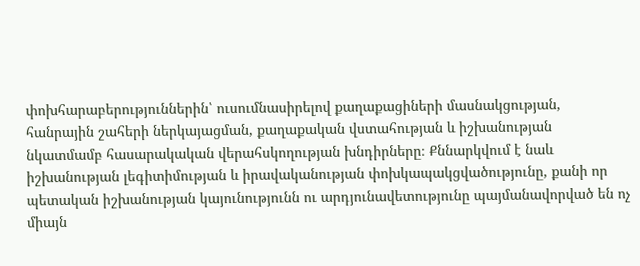փոխհարաբերություններին՝ ուսումնասիրելով քաղաքացիների մասնակցության, հանրային շահերի ներկայացման, քաղաքական վստահության և իշխանության նկատմամբ հասարակական վերահսկողության խնդիրները։ Քննարկվում է նաև իշխանության լեգիտիմության և իրավականության փոխկապակցվածությունը, քանի որ պետական իշխանության կայունությունն ու արդյունավետությունը պայմանավորված են ոչ միայն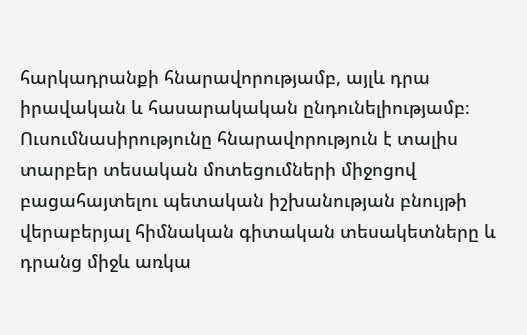հարկադրանքի հնարավորությամբ, այլև դրա իրավական և հասարակական ընդունելիությամբ։ Ուսումնասիրությունը հնարավորություն է տալիս տարբեր տեսական մոտեցումների միջոցով բացահայտելու պետական իշխանության բնույթի վերաբերյալ հիմնական գիտական տեսակետները և դրանց միջև առկա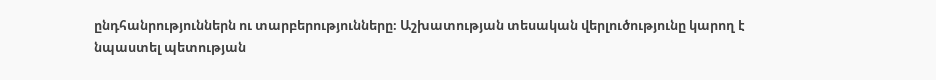ընդհանրություններն ու տարբերությունները։ Աշխատության տեսական վերլուծությունը կարող է նպաստել պետության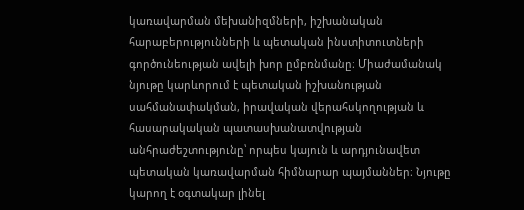կառավարման մեխանիզմների, իշխանական հարաբերությունների և պետական ինստիտուտների գործունեության ավելի խոր ըմբռնմանը։ Միաժամանակ նյութը կարևորում է պետական իշխանության սահմանափակման, իրավական վերահսկողության և հասարակական պատասխանատվության անհրաժեշտությունը՝ որպես կայուն և արդյունավետ պետական կառավարման հիմնարար պայմաններ։ Նյութը կարող է օգտակար լինել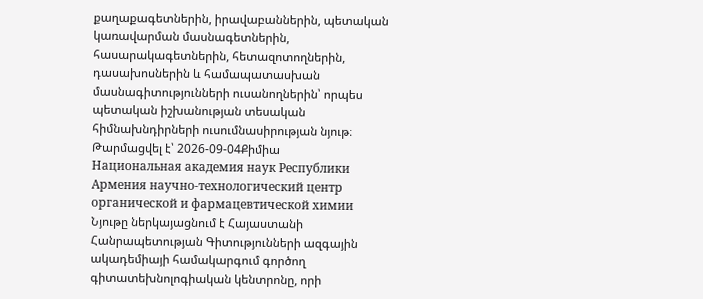քաղաքագետներին, իրավաբաններին, պետական կառավարման մասնագետներին, հասարակագետներին, հետազոտողներին, դասախոսներին և համապատասխան մասնագիտությունների ուսանողներին՝ որպես պետական իշխանության տեսական հիմնախնդիրների ուսումնասիրության նյութ։
Թարմացվել է՝ 2026-09-04Քիմիա
Национальная академия наук Республики Армения научно-технологический центр органической и фармацевтической химии
Նյութը ներկայացնում է Հայաստանի Հանրապետության Գիտությունների ազգային ակադեմիայի համակարգում գործող գիտատեխնոլոգիական կենտրոնը, որի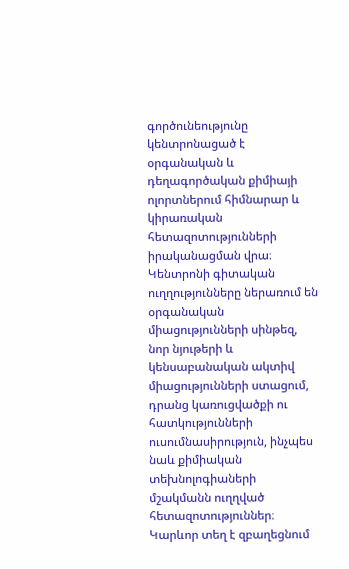գործունեությունը կենտրոնացած է օրգանական և դեղագործական քիմիայի ոլորտներում հիմնարար և կիրառական հետազոտությունների իրականացման վրա։ Կենտրոնի գիտական ուղղությունները ներառում են օրգանական միացությունների սինթեզ, նոր նյութերի և կենսաբանական ակտիվ միացությունների ստացում, դրանց կառուցվածքի ու հատկությունների ուսումնասիրություն, ինչպես նաև քիմիական տեխնոլոգիաների մշակմանն ուղղված հետազոտություններ։ Կարևոր տեղ է զբաղեցնում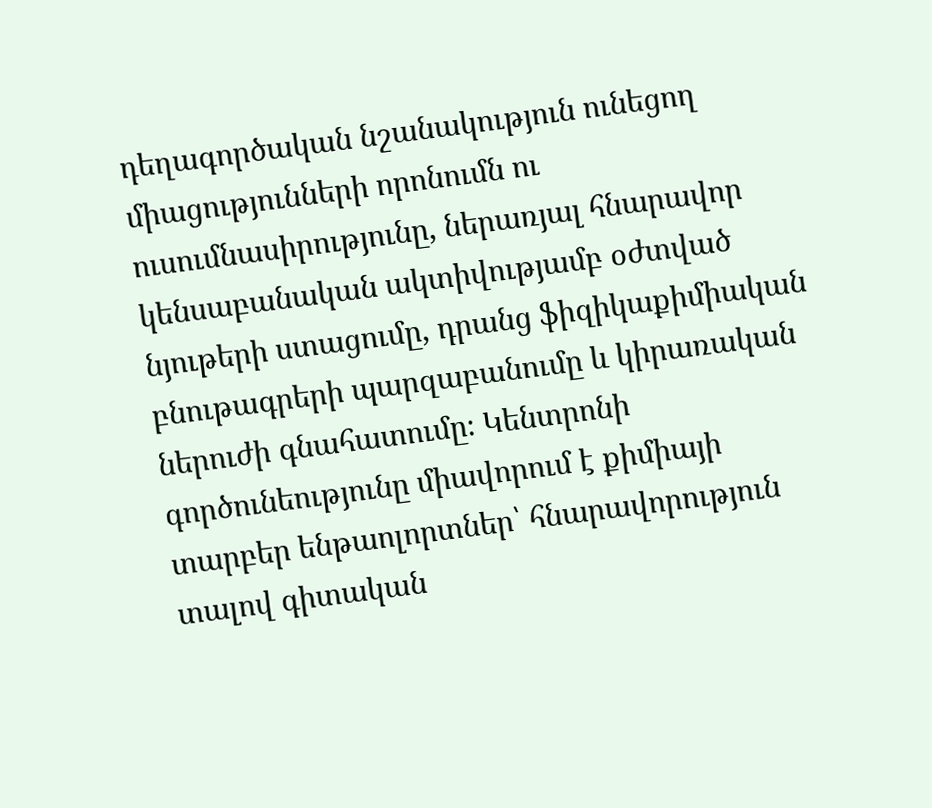դեղագործական նշանակություն ունեցող միացությունների որոնումն ու ուսումնասիրությունը, ներառյալ հնարավոր կենսաբանական ակտիվությամբ օժտված նյութերի ստացումը, դրանց ֆիզիկաքիմիական բնութագրերի պարզաբանումը և կիրառական ներուժի գնահատումը։ Կենտրոնի գործունեությունը միավորում է քիմիայի տարբեր ենթաոլորտներ՝ հնարավորություն տալով գիտական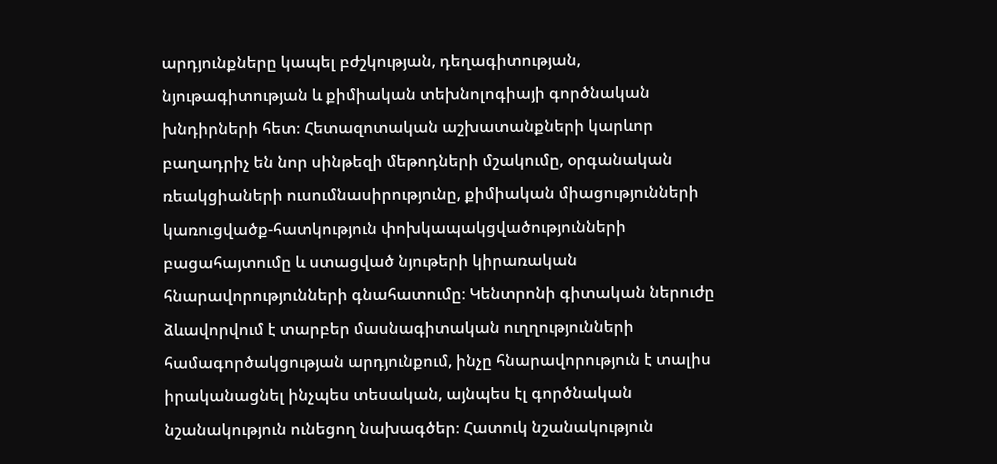արդյունքները կապել բժշկության, դեղագիտության, նյութագիտության և քիմիական տեխնոլոգիայի գործնական խնդիրների հետ։ Հետազոտական աշխատանքների կարևոր բաղադրիչ են նոր սինթեզի մեթոդների մշակումը, օրգանական ռեակցիաների ուսումնասիրությունը, քիմիական միացությունների կառուցվածք-հատկություն փոխկապակցվածությունների բացահայտումը և ստացված նյութերի կիրառական հնարավորությունների գնահատումը։ Կենտրոնի գիտական ներուժը ձևավորվում է տարբեր մասնագիտական ուղղությունների համագործակցության արդյունքում, ինչը հնարավորություն է տալիս իրականացնել ինչպես տեսական, այնպես էլ գործնական նշանակություն ունեցող նախագծեր։ Հատուկ նշանակություն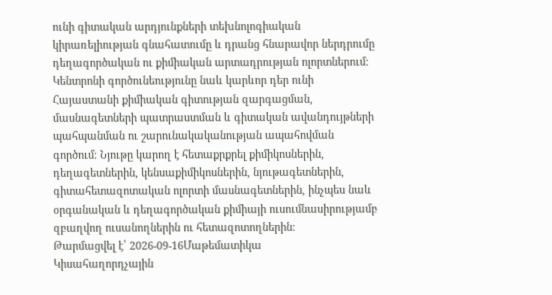ունի գիտական արդյունքների տեխնոլոգիական կիրառելիության գնահատումը և դրանց հնարավոր ներդրումը դեղագործական ու քիմիական արտադրության ոլորտներում։ Կենտրոնի գործունեությունը նաև կարևոր դեր ունի Հայաստանի քիմիական գիտության զարգացման, մասնագետների պատրաստման և գիտական ավանդույթների պահպանման ու շարունակականության ապահովման գործում։ Նյութը կարող է հետաքրքրել քիմիկոսներին, դեղագետներին, կենսաքիմիկոսներին, նյութագետներին, գիտահետազոտական ոլորտի մասնագետներին, ինչպես նաև օրգանական և դեղագործական քիմիայի ուսումնասիրությամբ զբաղվող ուսանողներին ու հետազոտողներին։
Թարմացվել է՝ 2026-09-16Մաթեմատիկա
Կիսահաղորդչային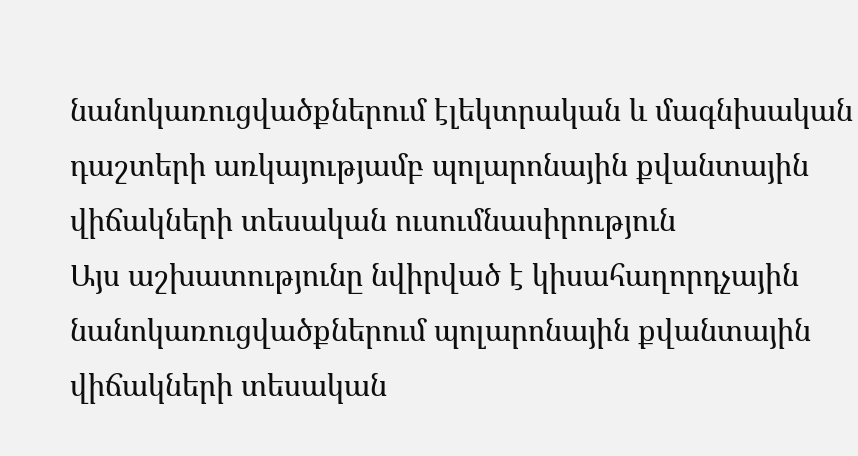նանոկառուցվածքներում էլեկտրական և մագնիսական դաշտերի առկայությամբ պոլարոնային քվանտային վիճակների տեսական ուսումնասիրություն
Այս աշխատությունը նվիրված է կիսահաղորդչային նանոկառուցվածքներում պոլարոնային քվանտային վիճակների տեսական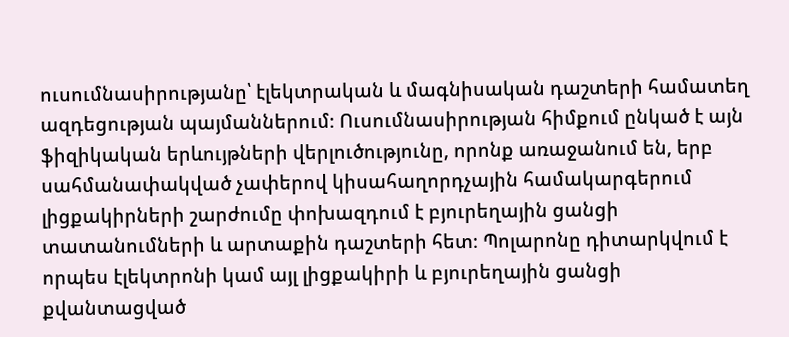ուսումնասիրությանը՝ էլեկտրական և մագնիսական դաշտերի համատեղ ազդեցության պայմաններում։ Ուսումնասիրության հիմքում ընկած է այն ֆիզիկական երևույթների վերլուծությունը, որոնք առաջանում են, երբ սահմանափակված չափերով կիսահաղորդչային համակարգերում լիցքակիրների շարժումը փոխազդում է բյուրեղային ցանցի տատանումների և արտաքին դաշտերի հետ։ Պոլարոնը դիտարկվում է որպես էլեկտրոնի կամ այլ լիցքակիրի և բյուրեղային ցանցի քվանտացված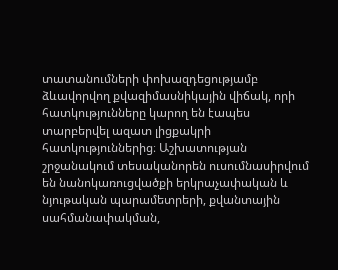տատանումների փոխազդեցությամբ ձևավորվող քվազիմասնիկային վիճակ, որի հատկությունները կարող են էապես տարբերվել ազատ լիցքակրի հատկություններից։ Աշխատության շրջանակում տեսականորեն ուսումնասիրվում են նանոկառուցվածքի երկրաչափական և նյութական պարամետրերի, քվանտային սահմանափակման,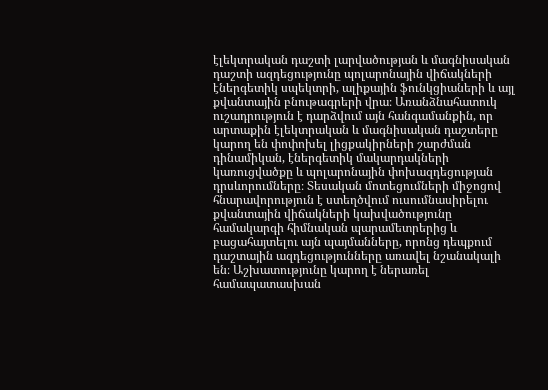էլեկտրական դաշտի լարվածության և մագնիսական դաշտի ազդեցությունը պոլարոնային վիճակների էներգետիկ սպեկտրի, ալիքային ֆունկցիաների և այլ քվանտային բնութագրերի վրա։ Առանձնահատուկ ուշադրություն է դարձվում այն հանգամանքին, որ արտաքին էլեկտրական և մագնիսական դաշտերը կարող են փոփոխել լիցքակիրների շարժման դինամիկան, էներգետիկ մակարդակների կառուցվածքը և պոլարոնային փոխազդեցության դրսևորումները։ Տեսական մոտեցումների միջոցով հնարավորություն է ստեղծվում ուսումնասիրելու քվանտային վիճակների կախվածությունը համակարգի հիմնական պարամետրերից և բացահայտելու այն պայմանները, որոնց դեպքում դաշտային ազդեցությունները առավել նշանակալի են։ Աշխատությունը կարող է ներառել համապատասխան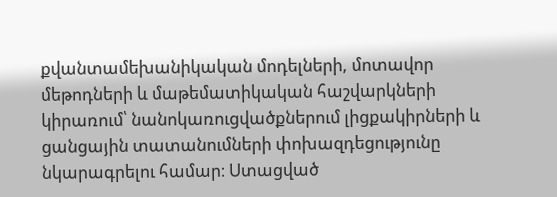քվանտամեխանիկական մոդելների, մոտավոր մեթոդների և մաթեմատիկական հաշվարկների կիրառում՝ նանոկառուցվածքներում լիցքակիրների և ցանցային տատանումների փոխազդեցությունը նկարագրելու համար։ Ստացված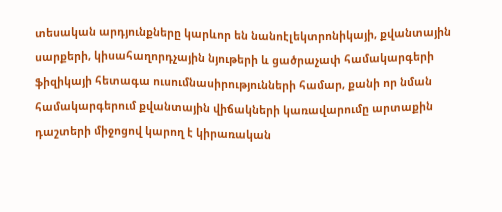տեսական արդյունքները կարևոր են նանոէլեկտրոնիկայի, քվանտային սարքերի, կիսահաղորդչային նյութերի և ցածրաչափ համակարգերի ֆիզիկայի հետագա ուսումնասիրությունների համար, քանի որ նման համակարգերում քվանտային վիճակների կառավարումը արտաքին դաշտերի միջոցով կարող է կիրառական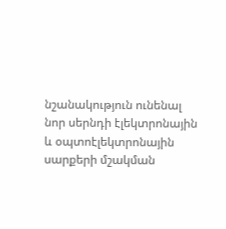նշանակություն ունենալ նոր սերնդի էլեկտրոնային և օպտոէլեկտրոնային սարքերի մշակման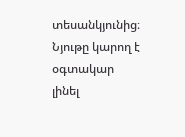տեսանկյունից։ Նյութը կարող է օգտակար լինել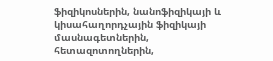ֆիզիկոսներին, նանոֆիզիկայի և կիսահաղորդչային ֆիզիկայի մասնագետներին, հետազոտողներին,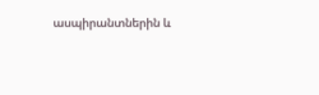ասպիրանտներին և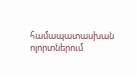համապատասխան ոլորտներում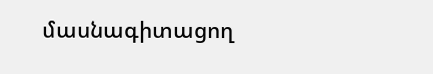մասնագիտացող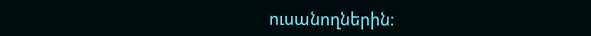ուսանողներին։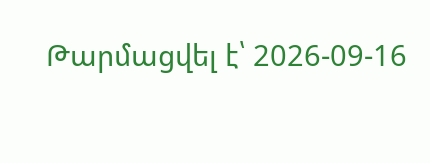Թարմացվել է՝ 2026-09-16